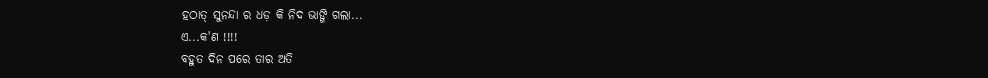ହଠାତ୍ ସୁନନ୍ଦା ର ଧଡ଼ କି ନିଦ ଭାଙ୍ଗି ଗଲା...
ଏ...କ'ଣ !!!!
ବହୁତ ଦିନ ପରେ ତାର ଅତି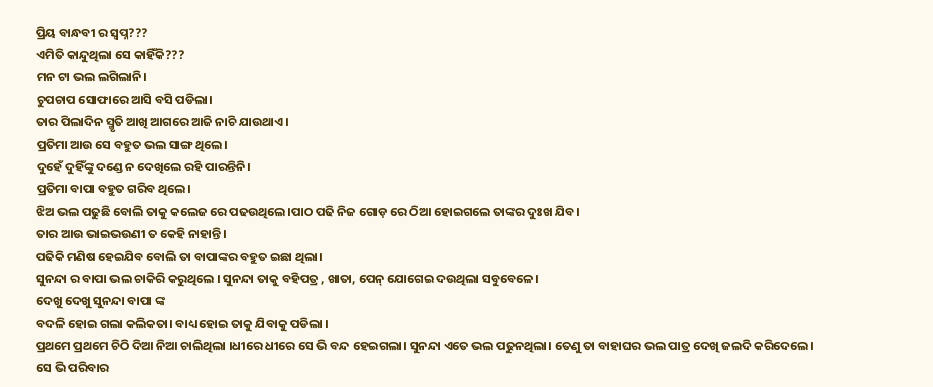ପ୍ରିୟ ବାନ୍ଧବୀ ର ସ୍ବପ୍ନ???
ଏମିତି କାନ୍ଦୁଥିଲା ସେ କାହିଁକି???
ମନ ଟା ଭଲ ଲଗିଲାନି।
ଚୁପଚାପ ସୋଫାରେ ଆସି ବସି ପଡିଲା।
ତାର ପିଲାଦିନ ସ୍ମୃତି ଆଖି ଆଗରେ ଆଜି ନାଚି ଯାଉଥାଏ।
ପ୍ରତିମା ଆଉ ସେ ବହୁତ ଭଲ ସାଙ୍ଗ ଥିଲେ।
ଦୁହେଁ ଦୁହିଁଙ୍କୁ ଦଣ୍ଡେ ନ ଦେଖିଲେ ରହି ପାରନ୍ତିନି।
ପ୍ରତିମା ବାପା ବହୁତ ଗରିବ ଥିଲେ।
ଝିଅ ଭଲ ପଢୁଛି ବୋଲି ତାକୁ କଲେଜ ରେ ପଢଉଥିଲେ।ପାଠ ପଢି ନିଜ ଗୋଡ଼ ରେ ଠିଆ ହୋଇଗଲେ ତାଙ୍କର ଦୁଃଖ ଯିବ।
ତାର ଆଉ ଭାଇଭଉଣୀ ତ କେହି ନାହାନ୍ତି।
ପଢିକି ମଣିଷ ହେଇଯିବ ବୋଲି ତା ବାପାଙ୍କର ବହୁତ ଇଛା ଥିଲା।
ସୁନନ୍ଦା ର ବାପା ଭଲ ଚାକିରି କରୁଥିଲେ । ସୁନନ୍ଦା ତାକୁ ବହିପତ୍ର , ଖାତା, ପେନ୍ ଯୋଗେଇ ଦଉଥିଲା ସବୁବେଳେ।
ଦେଖୁ ଦେଖୁ ସୁନନ୍ଦା ବାପା ଙ୍କ
ବଦଳି ହୋଇ ଗଲା କଲିକତା। ବାଧ୍ୟ ହୋଇ ତାକୁ ଯିବାକୁ ପଡିଲା ।
ପ୍ରଥମେ ପ୍ରଥମେ ଚିଠି ଦିଆ ନିଆ ଚାଲିଥିଲା ।ଧୀରେ ଧୀରେ ସେ ଭି ବନ୍ଦ ହେଇଗଲା। ସୁନନ୍ଦା ଏତେ ଭଲ ପଢୁନଥିଲା। ତେଣୁ ତା ବାହାଘର ଭଲ ପାତ୍ର ଦେଖି ଜଲଦି କରିଦେଲେ।
ସେ ଭି ପରିବାର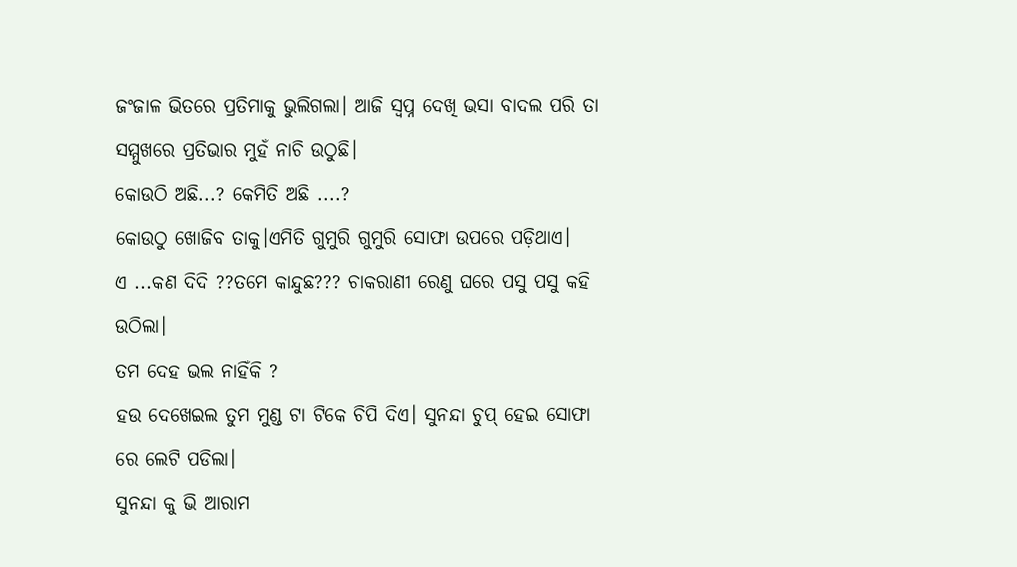ଜଂଜାଳ ଭିତରେ ପ୍ରତିମାକୁ ଭୁଲିଗଲା। ଆଜି ସ୍ବପ୍ନ ଦେଖି ଭସା ବାଦଲ ପରି ତା ସମ୍ମୁଖରେ ପ୍ରତିଭାର ମୁହଁ ନାଚି ଉଠୁଛି।
କୋଉଠି ଅଛି...? କେମିତି ଅଛି ....?
କୋଉଠୁ ଖୋଜିବ ତାକୁ।ଏମିତି ଗୁମୁରି ଗୁମୁରି ସୋଫା ଉପରେ ପଡ଼ିଥାଏ।
ଏ ...କଣ ଦିଦି ??ତମେ କାନ୍ଦୁଛ??? ଚାକରାଣୀ ରେଣୁ ଘରେ ପସୁ ପସୁ କହି ଉଠିଲା।
ତମ ଦେହ ଭଲ ନାହିଁକି ?
ହଉ ଦେଖେଇଲ ତୁମ ମୁଣ୍ଡ ଟା ଟିକେ ଚିପି ଦିଏ। ସୁନନ୍ଦା ଚୁପ୍ ହେଇ ସୋଫା ରେ ଲେଟି ପଡିଲା।
ସୁନନ୍ଦା କୁ ଭି ଆରାମ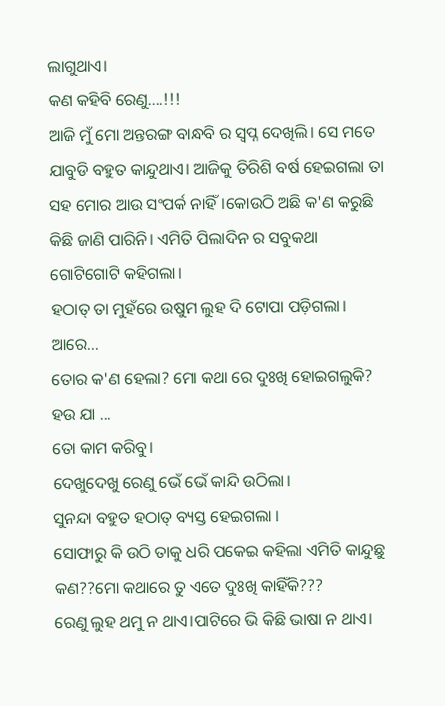ଲାଗୁଥାଏ।
କଣ କହିବି ରେଣୁ....!!!
ଆଜି ମୁଁ ମୋ ଅନ୍ତରଙ୍ଗ ବାନ୍ଧବି ର ସ୍ବପ୍ନ ଦେଖିଲି। ସେ ମତେ ଯାବୁଡି ବହୁତ କାନ୍ଦୁଥାଏ। ଆଜିକୁ ତିରିଶି ବର୍ଷ ହେଇଗଲା ତା ସହ ମୋର ଆଉ ସଂପର୍କ ନାହିଁ।କୋଉଠି ଅଛି କ'ଣ କରୁଛି କିଛି ଜାଣି ପାରିନି। ଏମିତି ପିଲାଦିନ ର ସବୁକଥା ଗୋଟିଗୋଟି କହିଗଲା।
ହଠାତ୍ ତା ମୁହଁରେ ଉଷୁମ ଲୁହ ଦି ଟୋପା ପଡ଼ିଗଲା।
ଆରେ...
ତୋର କ'ଣ ହେଲା? ମୋ କଥା ରେ ଦୁଃଖି ହୋଇଗଲୁକି?
ହଉ ଯା ...
ତୋ କାମ କରିବୁ।
ଦେଖୁଦେଖୁ ରେଣୁ ଭେଁ ଭେଁ କାନ୍ଦି ଉଠିଲା।
ସୁନନ୍ଦା ବହୁତ ହଠାତ୍ ବ୍ୟସ୍ତ ହେଇଗଲା ।
ସୋଫାରୁ କି ଉଠି ତାକୁ ଧରି ପକେଇ କହିଲା ଏମିତି କାନ୍ଦୁଛୁ କଣ??ମୋ କଥାରେ ତୁ ଏତେ ଦୁଃଖି କାହିଁକି???
ରେଣୁ ଲୁହ ଥମୁ ନ ଥାଏ।ପାଟିରେ ଭି କିଛି ଭାଷା ନ ଥାଏ।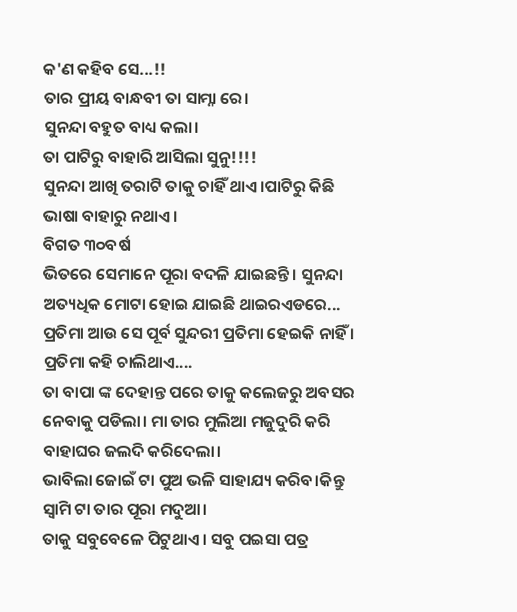କ'ଣ କହିବ ସେ...!!
ତାର ପ୍ରୀୟ ବାନ୍ଧବୀ ତା ସାମ୍ନା ରେ।
ସୁନନ୍ଦା ବହୁତ ବାଧ୍ୟ କଲା।
ତା ପାଟିରୁ ବାହାରି ଆସିଲା ସୁନୁ!!!!
ସୁନନ୍ଦା ଆଖି ତରାଟି ତାକୁ ଚାହିଁ ଥାଏ।ପାଟିରୁ କିଛି ଭାଷା ବାହାରୁ ନଥାଏ।
ବିଗତ ୩୦ବର୍ଷ
ଭିତରେ ସେମାନେ ପୂରା ବଦଳି ଯାଇଛନ୍ତି । ସୁନନ୍ଦା ଅତ୍ୟଧିକ ମୋଟା ହୋଇ ଯାଇଛି ଥାଇରଏଡରେ...
ପ୍ରତିମା ଆଉ ସେ ପୂର୍ବ ସୁନ୍ଦରୀ ପ୍ରତିମା ହେଇକି ନାହିଁ ।
ପ୍ରତିମା କହି ଚାଲିଥାଏ....
ତା ବାପା ଙ୍କ ଦେହାନ୍ତ ପରେ ତାକୁ କଲେଜରୁ ଅବସର ନେବାକୁ ପଡିଲା। ମା ତାର ମୁଲିଆ ମଜୁଦୁରି କରି ବାହାଘର ଜଲଦି କରିଦେଲା।
ଭାବିଲା ଜୋଇଁ ଟା ପୁଅ ଭଳି ସାହାଯ୍ୟ କରିବ।କିନ୍ତୁ
ସ୍ବାମି ଟା ତାର ପୂରା ମଦୁଆ।
ତାକୁ ସବୁବେଳେ ପିଟୁଥାଏ। ସବୁ ପଇସା ପତ୍ର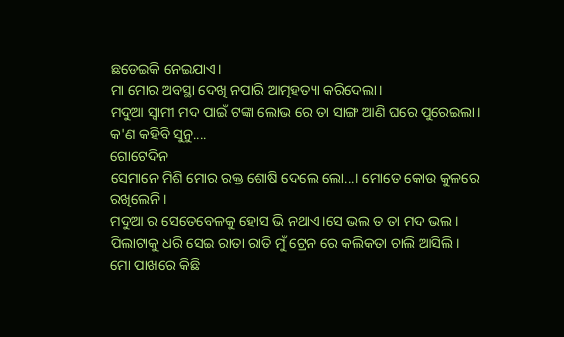ଛଡେଇକି ନେଇଯାଏ।
ମା ମୋର ଅବସ୍ଥା ଦେଖି ନପାରି ଆତ୍ମହତ୍ୟା କରିଦେଲା।
ମଦୁଆ ସ୍ଵାମୀ ମଦ ପାଇଁ ଟଙ୍କା ଲୋଭ ରେ ତା ସାଙ୍ଗ ଆଣି ଘରେ ପୁରେଇଲା।
କ'ଣ କହିବି ସୁନୁ....
ଗୋଟେଦିନ
ସେମାନେ ମିଶି ମୋର ରକ୍ତ ଶୋଷି ଦେଲେ ଲୋ...। ମୋତେ କୋଉ କୁଳରେ ରଖିଲେନି।
ମଦୁଆ ର ସେତେବେଳକୁ ହୋସ ଭି ନଥାଏ।ସେ ଭଲ ତ ତା ମଦ ଭଲ।
ପିଲାଟାକୁ ଧରି ସେଇ ରାତା ରାତି ମୁଁ ଟ୍ରେନ ରେ କଲିକତା ଚାଲି ଆସିଲି।
ମୋ ପାଖରେ କିଛି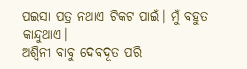ପଇସା ପତ୍ର ନଥାଏ ଟିକଟ ପାଇଁ। ମୁଁ ବହୁତ କାନ୍ଦୁଥାଏ।
ଅଶ୍ବିନୀ ବାବୁ ଦେବଦୂତ ପରି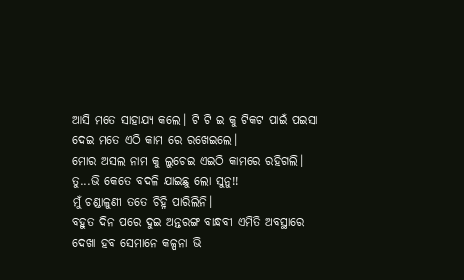ଆସି ମତେ ସାହାଯ୍ୟ କଲେ। ଟି ଟି ଇ କୁ ଟିକଟ ପାଇଁ ପଇସା ଦେଇ ମତେ ଏଠି କାମ ରେ ରଖେଇଲେ।
ମୋର ଅସଲ ନାମ କୁ ଲୁଚେଇ ଏଇଠି କାମରେ ରହିଗଲି।
ତୁ...ଭି କେତେ ବଦଳି ଯାଇଛୁ ଲୋ ସୁନୁ!!
ମୁଁ ଚଣ୍ଡାଳୁଣୀ ତତେ ଚିହ୍ନି ପାରିଲିନି।
ବହୁତ ଦିନ ପରେ ଦୁଇ ଅନ୍ତରଙ୍ଗ ବାନ୍ଧବୀ ଏମିତି ଅବସ୍ଥାରେ ଦେଖା ହବ ସେମାନେ କଳ୍ପନା ଭି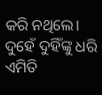କରି ନଥିଲେ।
ଦୁହେଁ ଦୁହିଁଙ୍କୁ ଧରି ଏମିତି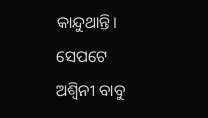କାନ୍ଦୁଥାନ୍ତି।
ସେପଟେ ଅଶ୍ବିନୀ ବାବୁ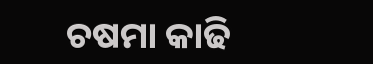ଚଷମା କାଢି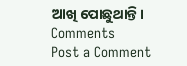ଆଖି ପୋଛୁଥାନ୍ତି।
Comments
Post a Comment